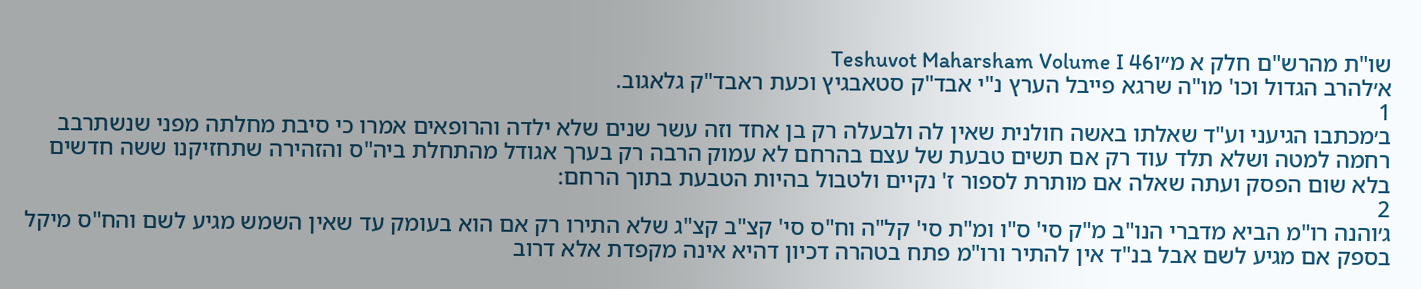שו"ת מהרש"ם חלק א מ״וTeshuvot Maharsham Volume I 46
א׳להרב הגדול וכו' מו"ה שרגא פייבל הערץ נ"י אבד"ק סטאבגיץ וכעת ראבד"ק גלאגוב.
1
ב׳מכתבו הגיעני וע"ד שאלתו באשה חולנית שאין לה ולבעלה רק בן אחד וזה עשר שנים שלא ילדה והרופאים אמרו כי סיבת מחלתה מפני שנשתרבב רחמה למטה ושלא תלד עוד רק אם תשים טבעת של עצם בהרחם לא עמוק הרבה רק בערך אגודל מהתחלת ביה"ס והזהירה שתחזיקנו ששה חדשים בלא שום הפסק ועתה שאלה אם מותרת לספור ז' נקיים ולטבול בהיות הטבעת בתוך הרחם:
2
ג׳והנה רו"מ הביא מדברי הנו"ב מ"ק סי' ס"ו ומ"ת סי' קל"ה וח"ס סי' קצ"ב קצ"ג שלא התירו רק אם הוא בעומק עד שאין השמש מגיע לשם והח"ס מיקל בספק אם מגיע לשם אבל בנ"ד אין להתיר ורו"מ פתח בטהרה דכיון דהיא אינה מקפדת אלא דרוב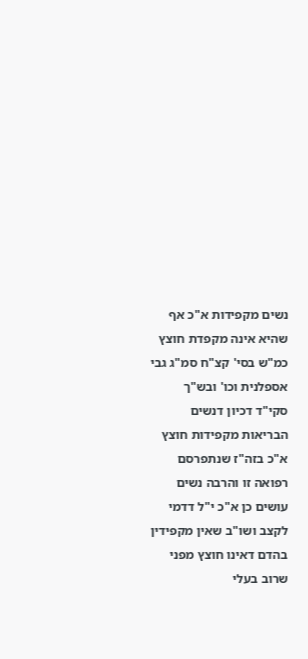נשים מקפידות א"כ אף שהיא אינה מקפדת חוצץ כמ"ש בסי' קצ"ח סמ"ג גבי אספלנית וכו' ובש"ך סקי"ד דכיון דנשים הבריאות מקפידות חוצץ א"כ בזה"ז שנתפרסם רפואה זו והרבה נשים עושים כן א"כ י"ל דדמי לקצב ושו"ב שאין מקפידין בהדם דאינו חוצץ מפני שרוב בעלי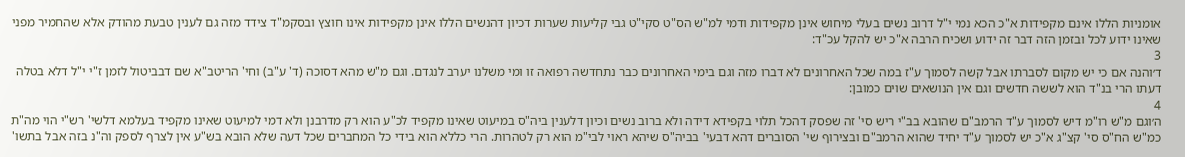אומניות הללו אינם מקפידות א"כ הכא נמי י"ל דרוב נשים בעלי מיחוש אינן מקפידות ודמי למ"ש הס"ט סקי"ט גבי קליעות שערות דכיון דהנשים הללו אינן מקפידות אינו חוצץ ובסקמ"ד צידד מזה גם לענין טבעת מהודק אלא שהחמיר מפני שאינו ידוע לכל ובזמן הזה דבר זה ידוע ושכיח הרבה א"כ יש להקל עכ"ד:
3
ד׳והנה אם כי יש מקום לסברתו אבל קשה לסמוך ע"ז במה שכל האחרונים לא דברו מזה וגם בימי האחרונים כבר נתחדשה רפואה זו ומי משלנו יערב לנגדם. וגם מ"ש מהא דסוכה (ד' ע"ב) וחי' הריטב"א שם דבביטול לזמן ז"י י"ל דלא בטלה דעתו הרי בנ"ד הוא לששה חדשים וגם אין הנושאים שוים כמובן:
4
ה׳וגם מ"ש רו"מ דיש לסמוך ע"ד הרמב"ם שהובא בב"י ריש סי' זה שפסק דהכל תלוי בקפידא דידה ולא ברוב נשים וכיון דלענין ביה"ס במיעוט שאינו מקפיד לכ"ע הוא רק מדרבנן ולא דמי למיעוט שאינו מקפיד בעלמא דלשי' רש"י הוי מה"ת כמ"ש הח"ס סי' קצ"ג א"כ יש לסמוך ע"ד יחיד שהוא הרמב"ם ובצירוף שי' הסוברים דהא דבעי' בביה"ס שיהא ראוי לבי"מ הוא רק לטהרות. הרי כללא הוא בידי כל המחברים שכל דעה שלא הובא בש"ע אין לצרף לספק וה"נ בזה אבל בתשו'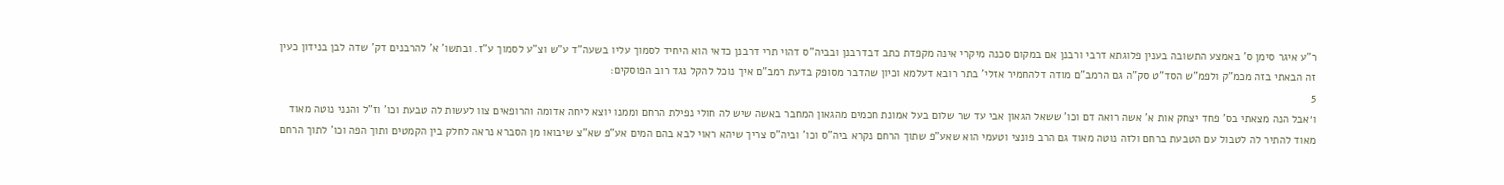ר"ע איגר סימן ס' באמצע התשובה בענין פלוגתא דרבי ורבנן אם במקום סכנה מיקרי אינה מקפדת כתב דבדרבנן ובביה"ס דהוי תרי דרבנן כדאי הוא היחיד לסמוך עליו בשעה"ד ע"ש וצ"ע לסמוך ע"ז. ובתשו' א' להרבנים דק' שדה לבן בנידון כעין זה הבאתי בזה מכמ"ק ולפמ"ש הסד"ט סק"ה גם הרמב"ם מודה דלהחמיר אזלי' בתר רובא דעלמא וכיון שהדבר מסופק בדעת רמב"ם איך נוכל להקל נגד רוב הפוסקים:
5
ו׳אבל הנה מצאתי בס' פחד יצחק אות א' אשה רואה דם וכו' ששאל הגאון אבי עד שר שלום בעל אמונת חכמים מהגאון המחבר באשה שיש לה חולי נפילת הרחם וממנו יוצא ליחה אדומה והרופאים צוו לעשות לה טבעת וכו' וז"ל והנני נוטה מאוד מאוד להתיר לה לטבול עם הטבעת ברחם ולזה נוטה מאוד גם הרב פונצי וטעמי הוא שאע"פ שתוך הרחם נקרא ביה"ס וכו' וביה"ס צריך שיהא ראוי לבא בהם המים אע"פ שא"צ שיבואו מן הסברא נראה לחלק בין הקמטים ותוך הפה וכו' לתוך הרחם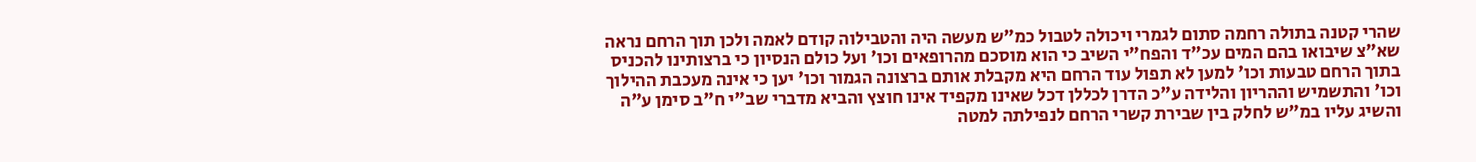שהרי קטנה בתולה רחמה סתום לגמרי ויכולה לטבול כמ"ש מעשה היה והטבילוה קודם לאמה ולכן תוך הרחם נראה שא"צ שיבואו בהם המים עכ"ד והפח"י השיב כי הוא מוסכם מהרופאים וכו' ועל כולם הנסיון כי ברצותינו להכניס בתוך הרחם טבעות וכו' למען לא תפול עוד הרחם היא מקבלת אותם ברצונה הגמור וכו' יען כי אינה מעכבת ההילוך וכו' והתשמיש וההריון והלידה ע"כ הדרן לכללן דכל שאינו מקפיד אינו חוצץ והביא מדברי שב"י ח"ב סימן ע"ה והשיג עליו במ"ש לחלק בין שבירת קשרי הרחם לנפילתה למטה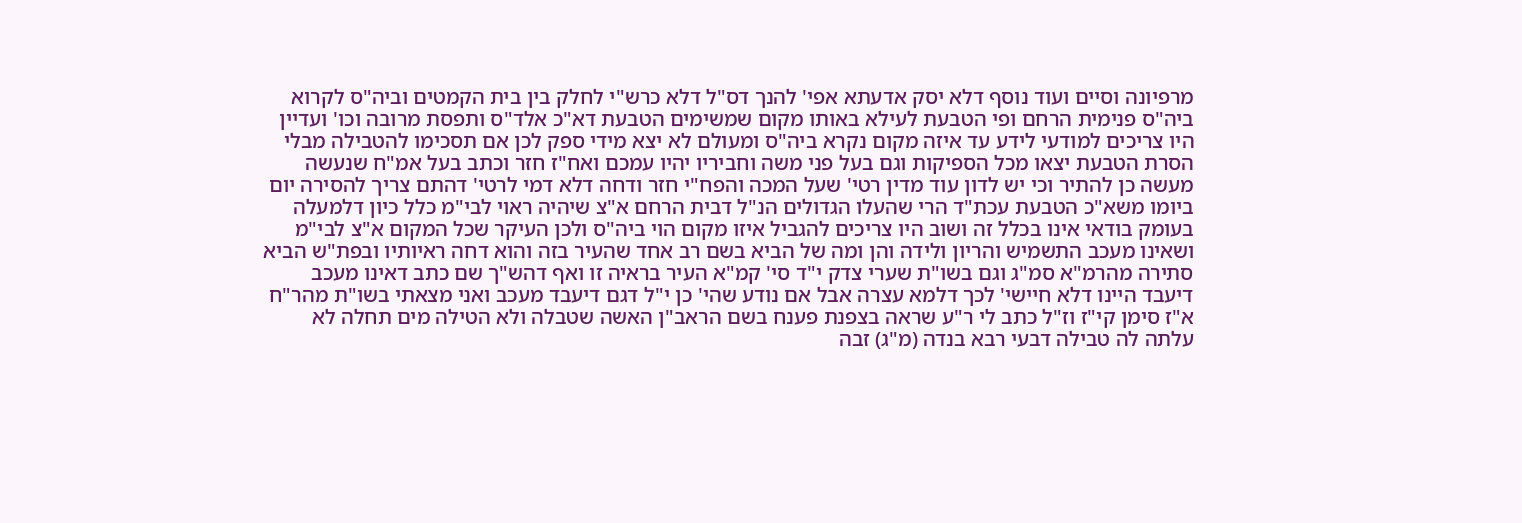מרפיונה וסיים ועוד נוסף דלא יסק אדעתא אפי' להנך דס"ל דלא כרש"י לחלק בין בית הקמטים וביה"ס לקרוא ביה"ס פנימית הרחם ופי הטבעת לעילא באותו מקום שמשימים הטבעת דא"כ אלד"ס ותפסת מרובה וכו' ועדיין היו צריכים למודעי לידע עד איזה מקום נקרא ביה"ס ומעולם לא יצא מידי ספק לכן אם תסכימו להטבילה מבלי הסרת הטבעת יצאו מכל הספיקות וגם בעל פני משה וחביריו יהיו עמכם ואח"ז חזר וכתב בעל אמ"ח שנעשה מעשה כן להתיר וכי יש לדון עוד מדין רטי' שעל המכה והפח"י חזר ודחה דלא דמי לרטי' דהתם צריך להסירה יום ביומו משא"כ הטבעת עכת"ד הרי שהעלו הגדולים הנ"ל דבית הרחם א"צ שיהיה ראוי לבי"מ כלל כיון דלמעלה בעומק בודאי אינו בכלל זה ושוב היו צריכים להגביל איזו מקום הוי ביה"ס ולכן העיקר שכל המקום א"צ לבי"מ ושאינו מעכב התשמיש והריון ולידה והן ומה של הביא בשם רב אחד שהעיר בזה והוא דחה ראיותיו ובפת"ש הביא סתירה מהרמ"א סמ"ג וגם בשו"ת שערי צדק י"ד סי' קמ"א העיר בראיה זו ואף דהש"ך שם כתב דאינו מעכב דיעבד היינו דלא חיישי' לכך דלמא עצרה אבל אם נודע שהי' כן י"ל דגם דיעבד מעכב ואני מצאתי בשו"ת מהר"ח א"ז סימן קי"ז וז"ל כתב לי ר"ע שראה בצפנת פענח בשם הראב"ן האשה שטבלה ולא הטילה מים תחלה לא עלתה לה טבילה דבעי רבא בנדה (מ"ג) זבה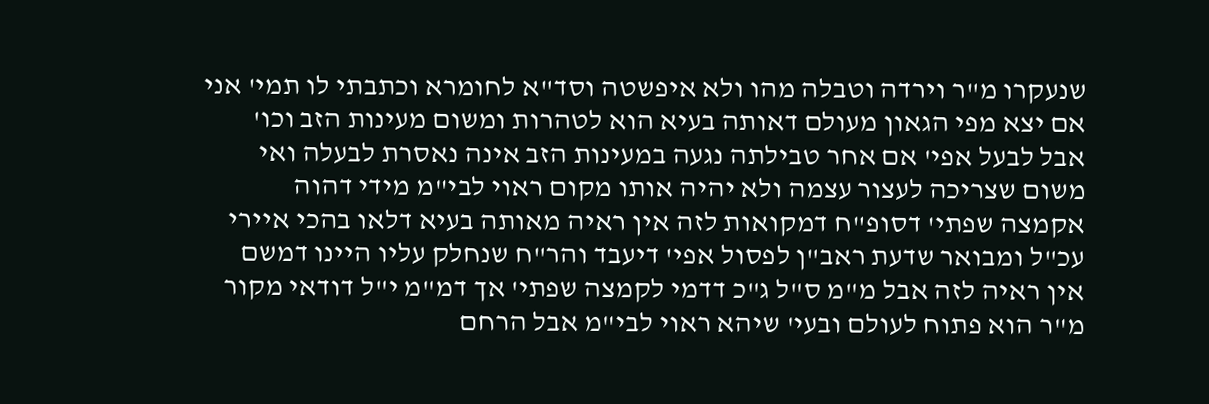שנעקרו מ"ר וירדה וטבלה מהו ולא איפשטה וסד"א לחומרא וכתבתי לו תמי' אני אם יצא מפי הגאון מעולם דאותה בעיא הוא לטהרות ומשום מעינות הזב וכו' אבל לבעל אפי' אם אחר טבילתה נגעה במעינות הזב אינה נאסרת לבעלה ואי משום שצריכה לעצור עצמה ולא יהיה אותו מקום ראוי לבי"מ מידי דהוה אקמצה שפתי' דסופ"ח דמקואות לזה אין ראיה מאותה בעיא דלאו בהכי איירי עכ"ל ומבואר שדעת ראב"ן לפסול אפי' דיעבד והר"ח שנחלק עליו היינו דמשם אין ראיה לזה אבל מ"מ ס"ל ג"כ דדמי לקמצה שפתי' אך דמ"מ י"ל דודאי מקור מ"ר הוא פתוח לעולם ובעי' שיהא ראוי לבי"מ אבל הרחם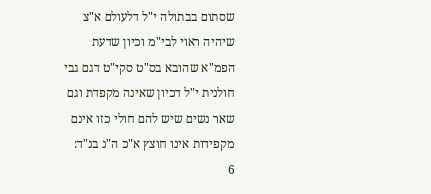שסתום בבתולה י"ל דלעולם א"צ שיהיה ראוי לבי"מ וכיון שדעת הפמ"א שהובא בס"ט סקי"ט דגם גבי חולנית י"ל דכיון שאינה מקפדת וגם שאר נשים שיש להם חולי כזו אינם מקפידות אינו חוצץ א"כ ה"נ בנ"ד:
6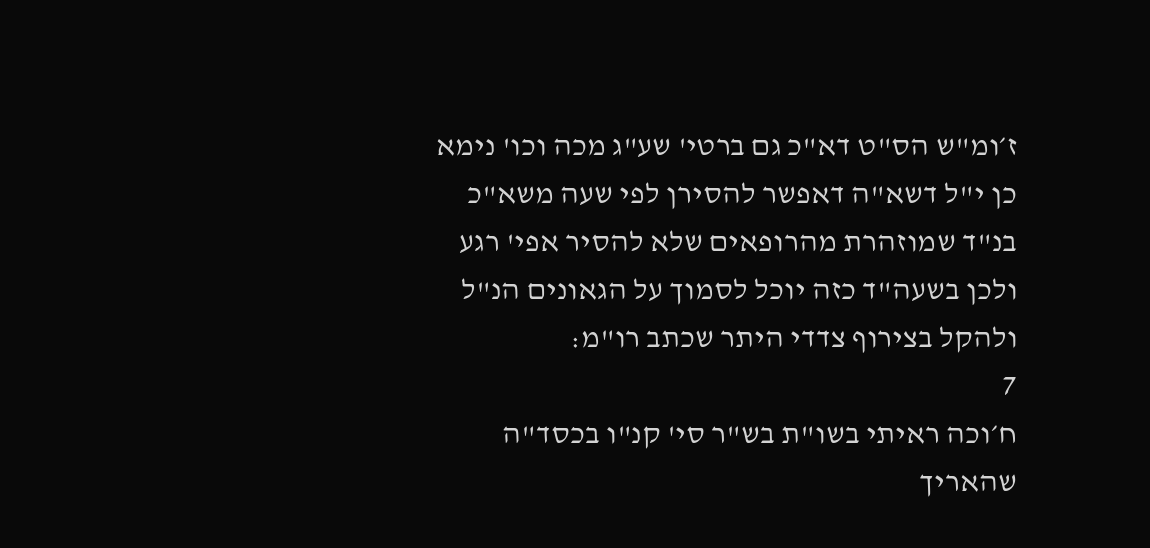ז׳ומ"ש הס"ט דא"כ גם ברטי' שע"ג מכה וכו' נימא כן י"ל דשא"ה דאפשר להסירן לפי שעה משא"כ בנ"ד שמוזהרת מהרופאים שלא להסיר אפי' רגע ולכן בשעה"ד כזה יוכל לסמוך על הגאונים הנ"ל ולהקל בצירוף צדדי היתר שכתב רו"מ:
7
ח׳וכה ראיתי בשו"ת בש"ר סי' קנ"ו בכסד"ה שהאריך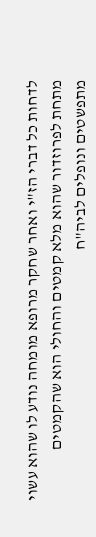לדחות כל דברי הז"י ואחר שחקר מרופא מומחה נודע לו שהוא עשוי מתחת לפרוזדור שהוא מלא קמטים והחולי הוא שהקמטים מתפשטים ונופלים לביה"ח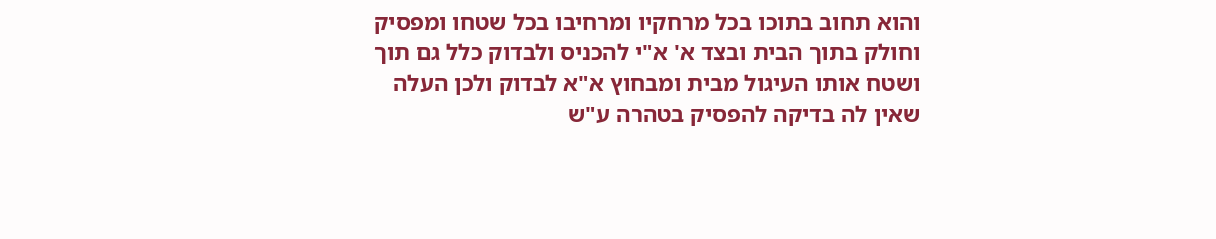והוא תחוב בתוכו בכל מרחקיו ומרחיבו בכל שטחו ומפסיק וחולק בתוך הבית ובצד א' א"י להכניס ולבדוק כלל גם תוך ושטח אותו העיגול מבית ומבחוץ א"א לבדוק ולכן העלה שאין לה בדיקה להפסיק בטהרה ע"ש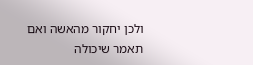ולכן יחקור מהאשה ואם תאמר שיכולה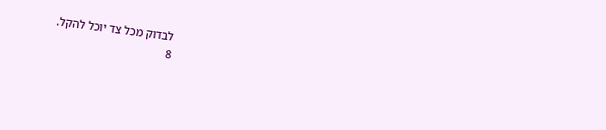לבדוק מכל צד יוכל להקל.
8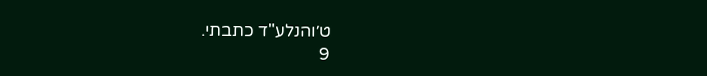ט׳והנלע"ד כתבתי.
9